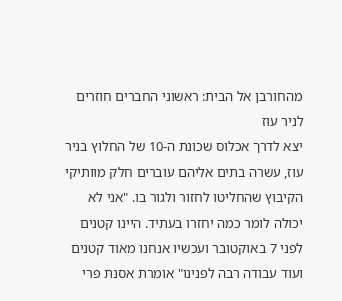מהחורבן אל הבית: ראשוני החברים חוזרים לניר עוז
יצא לדרך אכלוס שכונת ה-10 של החלוץ בניר עוז, עשרה בתים אליהם עוברים חלק מוותיקי הקיבוץ שהחליטו לחזור ולגור בו. "אני לא יכולה לומר כמה יחזרו בעתיד. היינו קטנים לפני 7 באוקטובר ועכשיו אנחנו מאוד קטנים ועוד עבודה רבה לפנינו" אומרת אסנת פרי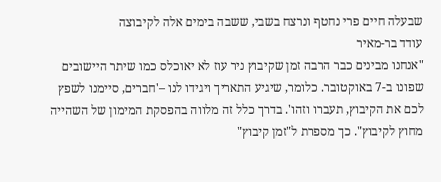שבעלה חיים פרי נחטף ונרצח בשבי, ששבה בימים אלה לקיבוצה
עודד בר-מאיר
"אנחנו מבינים כבר הרבה זמן שקיבוץ ניר עוז לא יאוכלס כמו שיתר היישובים שפונו ב-7 באוקטובר. כלומר, שיגיע התאריך ויגידו לנו –'חברים, סיימנו לשפץ לכם את הקיבוץ, תעברו וזהו'. בדרך כלל זה מלווה בהפסקת המימון של השהייה מחוץ לקיבוץ". כך מספרת ל"זמן קיבוץ"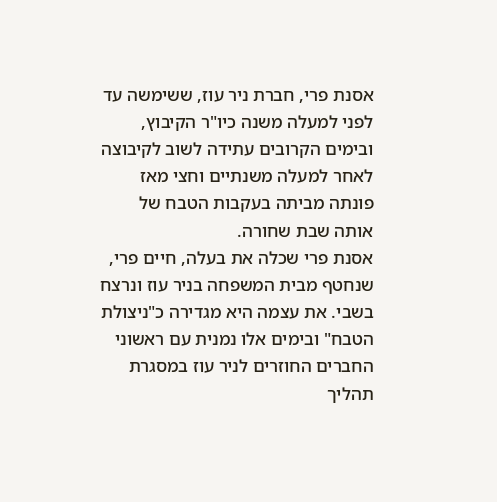אסנת פרי, חברת ניר עוז, ששימשה עד לפני למעלה משנה כיו"ר הקיבוץ, ובימים הקרובים עתידה לשוב לקיבוצה לאחר למעלה משנתיים וחצי מאז פונתה מביתה בעקבות הטבח של אותה שבת שחורה.
אסנת פרי שכלה את בעלה, חיים פרי, שנחטף מבית המשפחה בניר עוז ונרצח בשבי. את עצמה היא מגדירה כ"ניצולת הטבח" ובימים אלו נמנית עם ראשוני החברים החוזרים לניר עוז במסגרת תהליך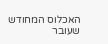האכלוס המחודש שעובר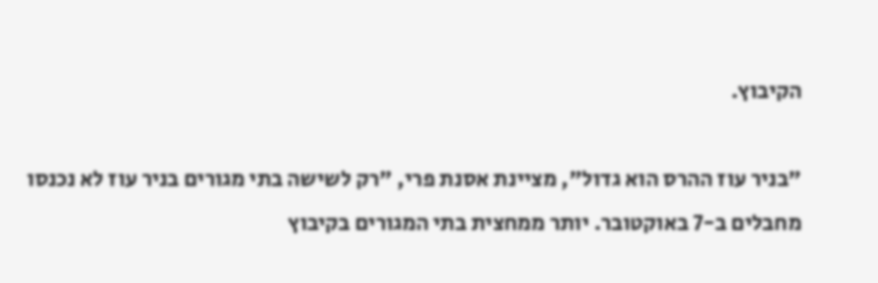הקיבוץ.

"בניר עוז ההרס הוא גדול", מציינת אסנת פרי, "רק לשישה בתי מגורים בניר עוז לא נכנסו מחבלים ב-7 באוקטובר. יותר ממחצית בתי המגורים בקיבוץ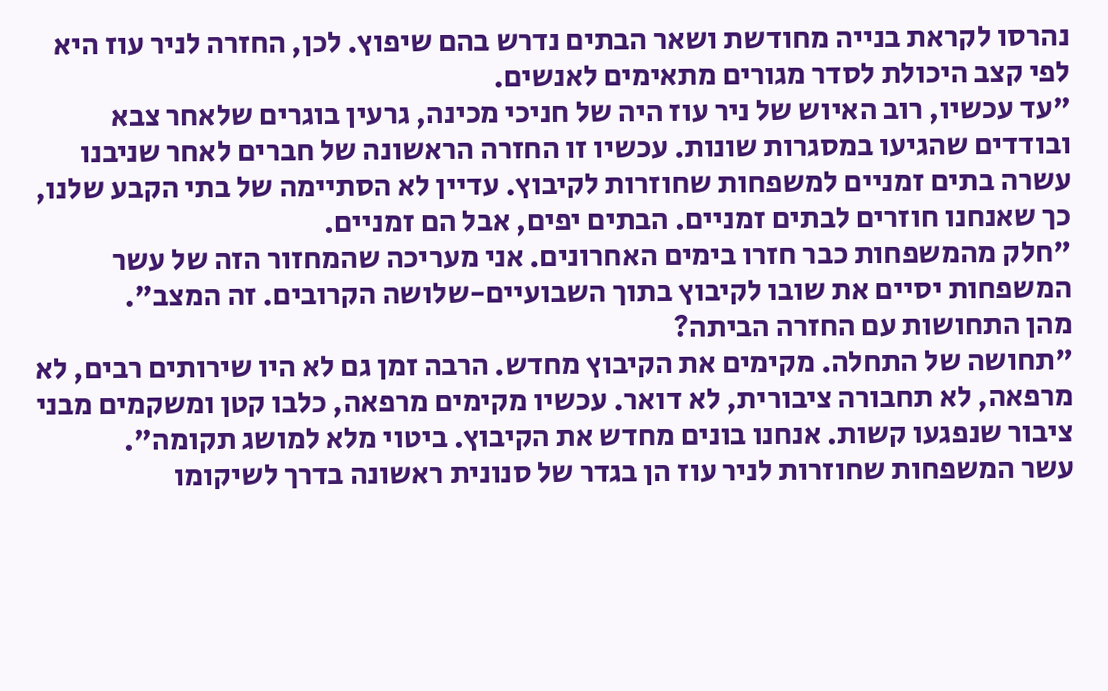נהרסו לקראת בנייה מחודשת ושאר הבתים נדרש בהם שיפוץ. לכן, החזרה לניר עוז היא לפי קצב היכולת לסדר מגורים מתאימים לאנשים.
"עד עכשיו, רוב האיוש של ניר עוז היה של חניכי מכינה, גרעין בוגרים שלאחר צבא ובודדים שהגיעו במסגרות שונות. עכשיו זו החזרה הראשונה של חברים לאחר שניבנו עשרה בתים זמניים למשפחות שחוזרות לקיבוץ. עדיין לא הסתיימה של בתי הקבע שלנו, כך שאנחנו חוזרים לבתים זמניים. הבתים יפים, אבל הם זמניים.
"חלק מהמשפחות כבר חזרו בימים האחרונים. אני מעריכה שהמחזור הזה של עשר המשפחות יסיים את שובו לקיבוץ בתוך השבועיים-שלושה הקרובים. זה המצב".
מהן התחושות עם החזרה הביתה?
"תחושה של התחלה. מקימים את הקיבוץ מחדש. הרבה זמן גם לא היו שירותים רבים, לא מרפאה, לא תחבורה ציבורית, לא דואר. עכשיו מקימים מרפאה, כלבו קטן ומשקמים מבני ציבור שנפגעו קשות. אנחנו בונים מחדש את הקיבוץ. ביטוי מלא למושג תקומה".
עשר המשפחות שחוזרות לניר עוז הן בגדר של סנונית ראשונה בדרך לשיקומו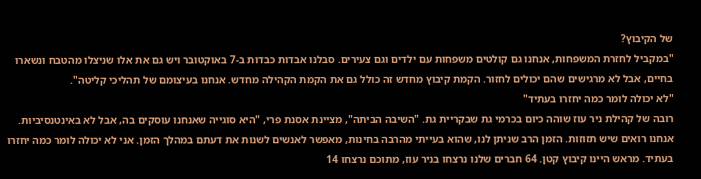של הקיבוץ?
"במקביל לחזרת המשפחות, אנחנו גם קולטים משפחות עם ילדים וגם צעירים. סבלנו אבדות כבדות ב-7 באוקטובר ויש גם את אלו שניצלו מהטבח ונשארו בחיים, אבל לא מרגישים שהם יכולים לחזור. הקמת קיבוץ מחדש זה כולל גם את הקמת הקהילה מחדש. אנחנו בעיצומם של תהליכי קליטה".
"לא יכולה לומר כמה יחזרו בעתיד"
רובה של קהילת ניר עוז שוהה כיום בכרמי גת שבקריית גת. "השיבה הביתה", מציינת אסנת פרי, "היא סוגייה שאנחנו עוסקים בה, אבל לא באינטנסיביות. אנחנו רואים שיש תזוזות. הזמן הרב שניתן לנו, שהוא בעייתי מהרבה בחינות, מאפשר לאנשים לשנות את דעתם במהלך הזמן. אני לא יכולה לומר כמה יחזרו בעתיד. מראש היינו קיבוץ קטן. 64 חברים שלנו נרצחו בניר עוז, מתוכם נרצחו 14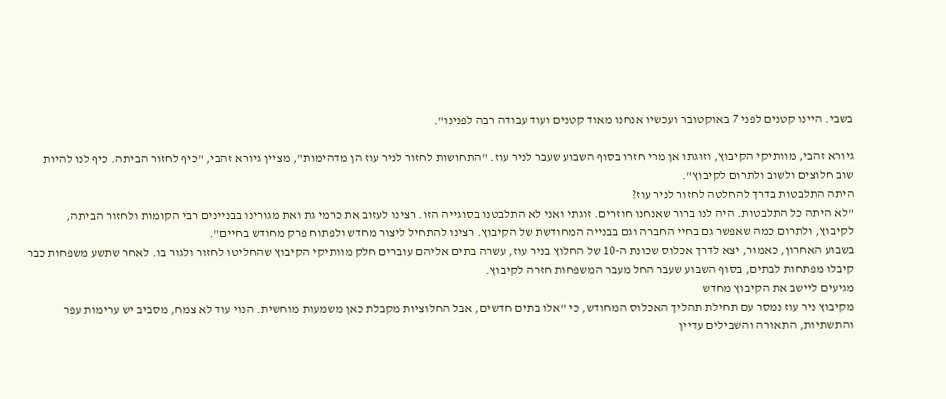בשבי. היינו קטנים לפני 7 באוקטובר ועכשיו אנחנו מאוד קטנים ועוד עבודה רבה לפנינו".

גיורא זהבי, מוותיקי הקיבוץ, וזוגתו אן מרי חזרו בסוף השבוע שעבר לניר עוז. "התחושות לחזור לניר עוז הן מדהימות", מציין גיורא זהבי, "כיף לחזור הביתה. כיף לנו להיות שוב חלוצים ולשוב ולתרום לקיבוץ".
היתה התלבטות בדרך להחלטה לחזור לניר עוז?
"לא היתה כל התלבטות. היה לנו ברור שאנחנו חוזרים. זוגתי ואני לא התלבטנו בסוגייה הזו. רצינו לעזוב את כרמי גת ואת מגורינו בבניינים רבי הקומות ולחזור הביתה, לקיבוץ, ולתרום כמה שאפשר גם בחיי החברה וגם בבנייה המחודשת של הקיבוץ. רצינו להתחיל ליצור מחדש ולפתוח פרק מחודש בחיים".
בשבוע האחרון, כאמור, יצא לדרך אכלוס שכונת ה-10 של החלוץ בניר עוז, עשרה בתים אליהם עוברים חלק מוותיקי הקיבוץ שהחליטו לחזור ולגור בו. לאחר שתשע משפחות כבר קיבלו מפתחות לבתים, בסוף השבוע שעבר החל מעבר המשפחות חזרה לקיבוץ.
מגיעים ליישב את הקיבוץ מחדש
מקיבוץ ניר עוז נמסר עם תחילת תהליך האכלוס המחודש, כי "אלו בתים חדשים, אבל החלוציות מקבלת כאן משמעות מוחשית. הנוי עוד לא צמח, מסביב יש ערימות עפר והתשתיות, התאורה והשבילים עדיין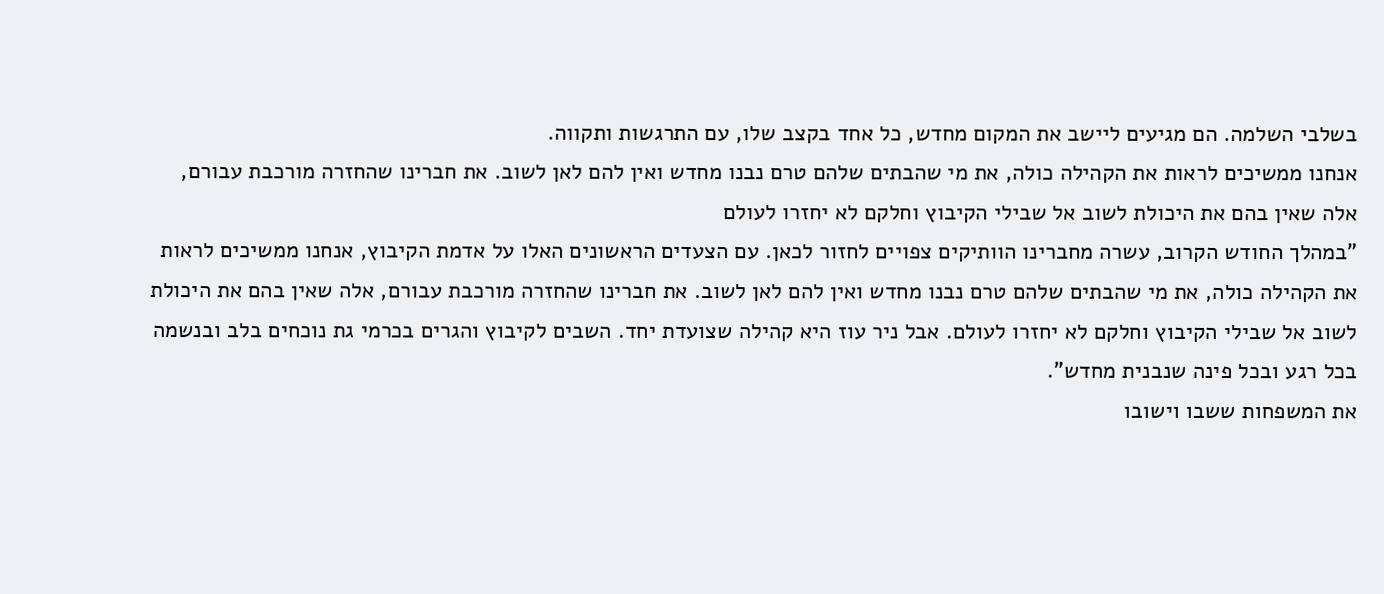בשלבי השלמה. הם מגיעים ליישב את המקום מחדש, כל אחד בקצב שלו, עם התרגשות ותקווה.
אנחנו ממשיכים לראות את הקהילה כולה, את מי שהבתים שלהם טרם נבנו מחדש ואין להם לאן לשוב. את חברינו שהחזרה מורכבת עבורם, אלה שאין בהם את היכולת לשוב אל שבילי הקיבוץ וחלקם לא יחזרו לעולם
"במהלך החודש הקרוב, עשרה מחברינו הוותיקים צפויים לחזור לכאן. עם הצעדים הראשונים האלו על אדמת הקיבוץ, אנחנו ממשיכים לראות את הקהילה כולה, את מי שהבתים שלהם טרם נבנו מחדש ואין להם לאן לשוב. את חברינו שהחזרה מורכבת עבורם, אלה שאין בהם את היכולת לשוב אל שבילי הקיבוץ וחלקם לא יחזרו לעולם. אבל ניר עוז היא קהילה שצועדת יחד. השבים לקיבוץ והגרים בכרמי גת נוכחים בלב ובנשמה בכל רגע ובכל פינה שנבנית מחדש".
את המשפחות ששבו וישובו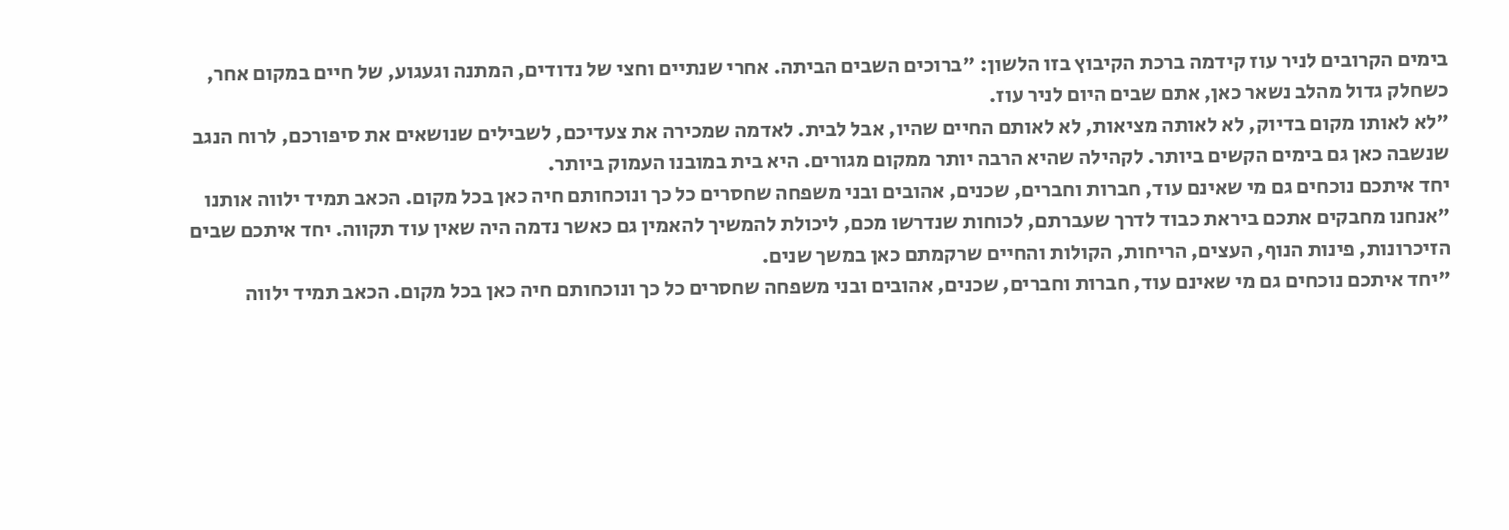בימים הקרובים לניר עוז קידמה ברכת הקיבוץ בזו הלשון: "ברוכים השבים הביתה. אחרי שנתיים וחצי של נדודים, המתנה וגעגוע, של חיים במקום אחר, כשחלק גדול מהלב נשאר כאן, אתם שבים היום לניר עוז.
"לא לאותו מקום בדיוק, לא לאותה מציאות, לא לאותם החיים שהיו, אבל לבית. לאדמה שמכירה את צעדיכם, לשבילים שנושאים את סיפורכם, לרוח הנגב שנשבה כאן גם בימים הקשים ביותר. לקהילה שהיא הרבה יותר ממקום מגורים. היא בית במובנו העמוק ביותר.
יחד איתכם נוכחים גם מי שאינם עוד, חברות וחברים, שכנים, אהובים ובני משפחה שחסרים כל כך ונוכחותם חיה כאן בכל מקום. הכאב תמיד ילווה אותנו
"אנחנו מחבקים אתכם ביראת כבוד לדרך שעברתם, לכוחות שנדרשו מכם, ליכולת להמשיך להאמין גם כאשר נדמה היה שאין עוד תקווה. יחד איתכם שבים הזיכרונות, פינות הנוף, העצים, הריחות, הקולות והחיים שרקמתם כאן במשך שנים.
"יחד איתכם נוכחים גם מי שאינם עוד, חברות וחברים, שכנים, אהובים ובני משפחה שחסרים כל כך ונוכחותם חיה כאן בכל מקום. הכאב תמיד ילווה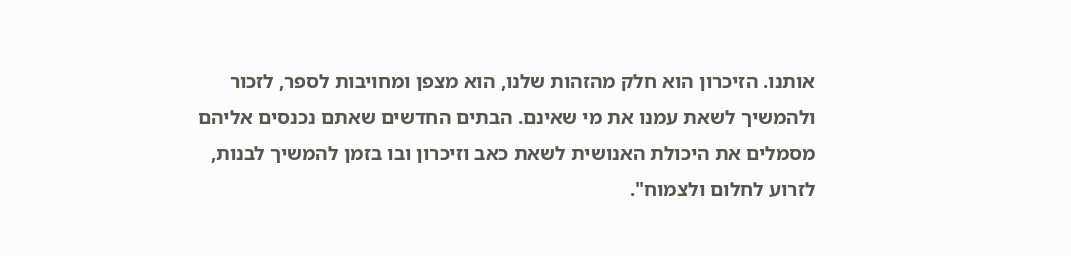אותנו. הזיכרון הוא חלק מהזהות שלנו, הוא מצפן ומחויבות לספר, לזכור ולהמשיך לשאת עמנו את מי שאינם. הבתים החדשים שאתם נכנסים אליהם מסמלים את היכולת האנושית לשאת כאב וזיכרון ובו בזמן להמשיך לבנות, לזרוע לחלום ולצמוח".